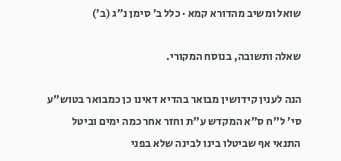שואל ומשיב מהדורא קמא · כלל ב׳ סימן נ״ג (ב׳)

שאלה ותשובה, בנוסח המקורי.

הנה לענין קידושין מבואר בהדיא דאינו כן כמבואר בטוש"ע סי' ל"ח ס"א המקדש ע"ת וחזר אחר כמה ימים וביטל התנאי אף שביטלו בינו לבינה שלא בפני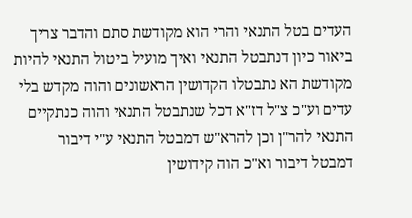העדים בטל התנאי והרי הוא מקודשת סתם והדבר צריך ביאור כיון דנתבטל התנאי ואיך מועיל ביטול התנאי להיות מקודשת הא נתבטלו הקדושין הראשונים והוה מקדש בלי עדים וע"כ צ"ל דז"א דכל שנתבטל התנאי והוה כנתקיים התנאי להר"ן וכן להרא"ש דמבטל התנאי ע"י דיבור דמבטל דיבור וא"כ הוה קידושין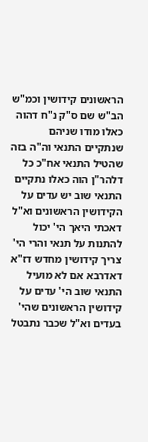הראשונים קידושין וכמ"ש הב"ש שם ס"ק נ"ח דהוה כאלו מודו שניהם שנתקיים התנאי וה"ה בזה שהטיל התנאי אח"כ כל דלהר"ן הוה כאלו נתקיים התנאי שוב יש עדים על הקידושין הראשונים וא"ל דאכתי היאך הי' יכול להתנות על תנאי והרי הי' צריך קידושין מחדש דז"א דאדרבא אם לא מועיל התנאי שוב הי' עדים על קידושין הראשונים שהי' בעדים וא"ל שכבר נתבטל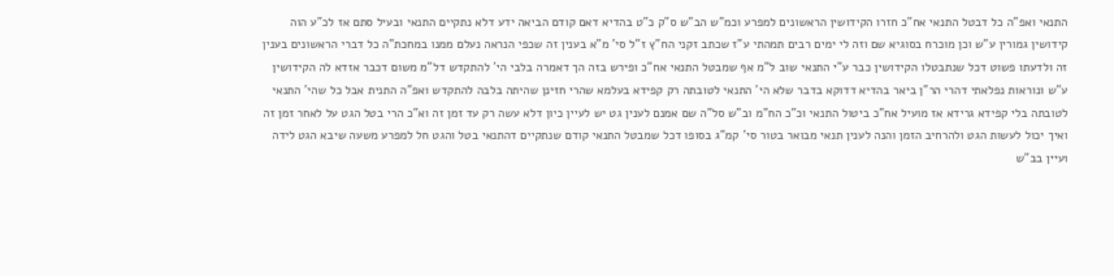התנאי ואפ"ה כל דבטל התנאי אח"כ חזרו הקידושין הראשונים למפרע וכמ"ש הב"ש ס"ק כ"ט בהדיא דאם קודם הביאה ידע דלא נתקיים התנאי ובעיל סתם אז לכ"ע הוה קידושין גמורין ע"ש וכן מוכרח בסוגיא שם וזה לי ימים רבים תמהתי ע"ז שכתב זקני הח"ץ ז"ל סי' מ"א בענין זה שכפי הנראה נעלם ממנו במחכת"ה כל דברי הראשונים בענין זה ולדעתו פשוט דכל שנתבטלו הקידושין כבר ע"י התנאי שוב ל"מ אף שמבטל התנאי אח"כ ופירש בזה הך דאמרה בלבי הי' להתקדש דל"מ משום דכבר אזדא לה הקידושין ע"ש ונוראות נפלאתי דהרי הר"ן ביאר בהדיא דדוקא בדבר שלא הי' התנאי לטובתה רק קפידא בעלמא שהרי חזינן שהיתה בלבה להתקדש ואפ"ה התנית אבל כל שהי' התנאי לטובתה בלי קפידא גרידא אז מועיל אח"כ ביטול התנאי וכ"כ הח"מ וב"ש סל"ה שם אמנם לענין גט יש לעיין כיון דלא עשה רק עד זמן זה וא"כ הרי בטל הגט על לאחר זמן זה ואיך יכול לעשות הגט ולהרחיב הזמן והנה לענין תנאי מבואר בטור סי' קמ"ג בסופו דכל שמבטל התנאי קודם שנתקיים דהתנאי בטל והגט חל למפרע משעה שיבא הגט לידה ועיין בב"ש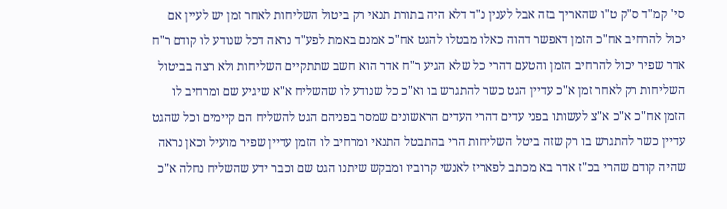סי' קמ"ד ס"ק ט"ו שהאריך בזה אבל לענין נ"ד דלא היה בתורת תנאי רק ביטול השליחות לאחר זמן יש לעיין אם יכול להרחיב אח"כ הזמן דאפשר דהוה כאלו מבטלו להגט אח"כ אמנם באמת לפע"ד נראה דכל שנודע לו קודם ר"ח אדר שפיר יכול להרחיב הזמן והטעם דהרי כל שלא הגיע ר"ח אדר הוא חשב שתתקיים השליחות ולא רצה בביטול השליחות רק לאחר זמן א"כ עדיין הגט כשר להתגרש בו וא"כ כל שנודע לו שהשליח א"א שיגיע שם ומרחיב לו הזמן אח"כ א"כ א"צ לעשותו בפני עדים דהרי העדים הראשונים שמסר בפניהם הגט להשליח הם קיימים וכל שהגט עדיין כשר להתגרש בו רק שזה ביטל השליחות הרי בהתבטל התנאי ומרחיב לו הזמן עדיין שפיר מועיל וכאן נראה שהיה קודם שהרי בכ"ז אדר בא מכתב לפאריז לאנשי קרוביו ומבקש שיתנו הגט שם וכבר ידע שהשליח נחלה א"כ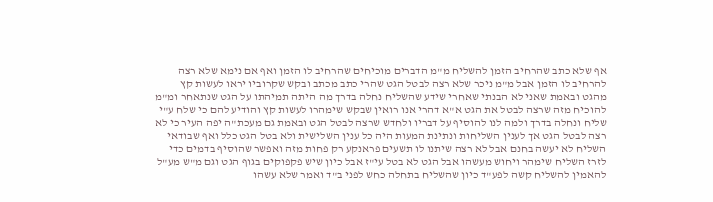אף שלא כתב שהרחיב הזמן להשליח מ"מ הדברים מוכיחים שהרחיב לו הזמן ואף אם נימא שלא רצה להרחיב לו הזמן אבל מ"מ ניכר שלא רצה לבטל הגט שהרי כתב מכתב ובקש שקרוביו יראו לעשות קץ מהגט ובאמת שאני לא הבנתי שאחרי שידע שהשליח נחלה בדרך מה היתה תמיהתו על הגט שנתאחר ומ"מ להוכיח מזה שרצה לבטל את הגט א"א דהרי אנו רואין שבקש שימהרו לעשות קץ והודיע להם כי שלח ע"י שליח ונחלה בדרך ולמה לנו להוסיף על דבריו ולחדש שרצה לבטל הגט ובאמת גם מעכת"ה יפה העיר כי לא רצה לבטל הגט אך לענין השליחות ונתינת המעות היה כל ענין השלישית ולא בטל הגט כלל ואף שבודאי השליח לא יעשה בחנם אבל לא רצה שיתנו לו תשעים פראנקע רק פחות מזה ואפשר שהוסיף בדמים כדי לזרז השליח שימהר ויחוש מעשהו אבל הגט לא בטל עי"ז אבל כיון שיש פקפוקים בגוף הגט וגם מ"ש מע"ל להאמין להשליח קשה לפע"ד כיון שהשליח בתחלה כחש לפני ב"ד ואמר שלא עשהו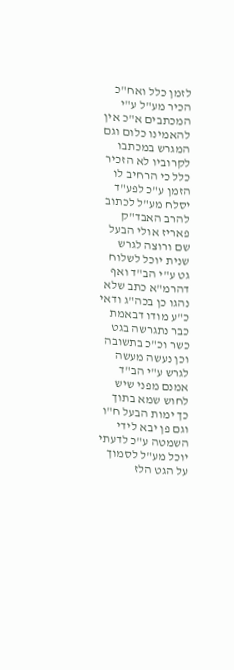לזמן כלל ואח"כ הכיר מע"ל ע"י המכתבים א"כ אין להאמינו כלום וגם המגרש במכתבו לקרוביו לא הזכיר כלל כי הרחיב לו הזמן ע"כ לפע"ד יסלח מע"ל לכתוב להרב האבד"ק פאריז אולי הבעל שם ורוצה לגרש שנית יוכל לשלוח גט ע"י הב"ד ואף דהרמ"א כתב שלא נהגו כן בכה"ג ודאי כ"ע מודו דבאמת כבר נתגרשה בגט כשר וכ"כ בתשובה וכן נעשה מעשה לגרש ע"י הב"ד אמנם מפני שיש לחוש שמא בתוך כך ימות הבעל ח"ו וגם פן יבא לידי השמטה ע"כ לדעתי יוכל מע"ל לסמוך על הגט הלז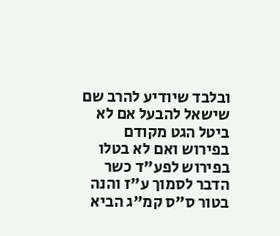ובלבד שיודיע להרב שם שישאל להבעל אם לא ביטל הגט מקודם בפירוש ואם לא בטלו בפירוש לפע"ד כשר הדבר לסמוך ע"ז והנה בטור ס"ס קמ"ג הביא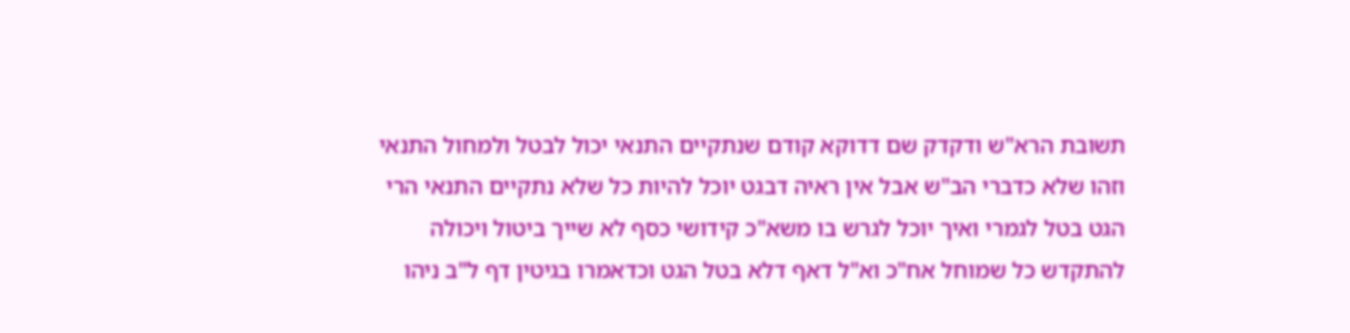תשובת הרא"ש ודקדק שם דדוקא קודם שנתקיים התנאי יכול לבטל ולמחול התנאי וזהו שלא כדברי הב"ש אבל אין ראיה דבגט יוכל להיות כל שלא נתקיים התנאי הרי הגט בטל לגמרי ואיך יוכל לגרש בו משא"כ קידושי כסף לא שייך ביטול ויכולה להתקדש כל שמוחל אח"כ וא"ל דאף דלא בטל הגט וכדאמרו בגיטין דף ל"ב ניהו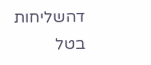דהשליחות בטל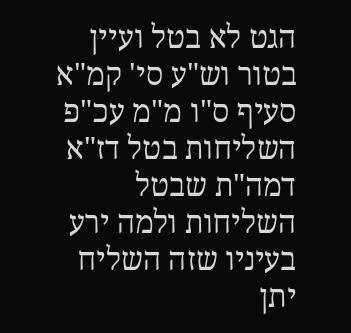הגט לא בטל ועיין בטור וש"ע סי' קמ"א סעיף ס"ו מ"מ עכ"פ השליחות בטל דז"א דמה"ת שבטל השליחות ולמה ירע בעיניו שזה השליח יתן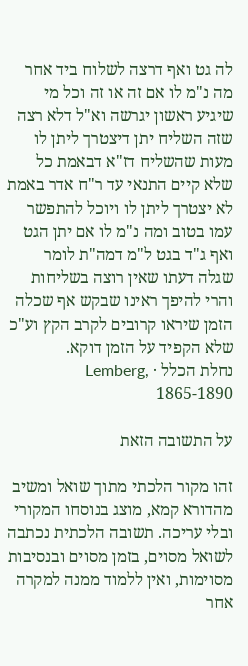לה גט ואף דרצה לשלוח ביד אחר מה נ"מ לו אם זה או זה וכל מי שיגיע ראשון יגרשה וא"ל דלא רצה שזה השליח יתן דיצטרך ליתן לו מעות שהשליח דז"א דבאמת כל שלא קיים התנאי עד ר"ח אדר באמת לא יצטרך ליתן לו ויוכל להתפשר עמו בטוב ומה נ"מ לו אם יתן הגט ואף ג"ד בגט ל"מ דמה"ת לומר שגלה דעתו שאין רוצה בשליחות והרי להיפך ראינו שבקש אף שכלה הזמן שיראו קרובים לקרב הקץ וע"כ שלא הקפיד על הזמן דוקא.
נחלת הכלל · Lemberg, 1865-1890

על התשובה הזאת

זהו מקור הלכתי מתוך שואל ומשיב מהדורא קמא, מוצג בנוסחו המקורי ובלי עריכה. תשובה הלכתית נכתבה לשואל מסוים, בזמן מסוים ובנסיבות מסוימות, ואין ללמוד ממנה למקרה אחר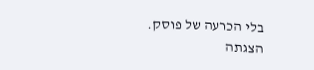בלי הכרעה של פוסק. הצגתה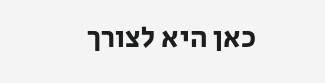כאן היא לצורך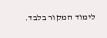לימוד המקור בלבד.